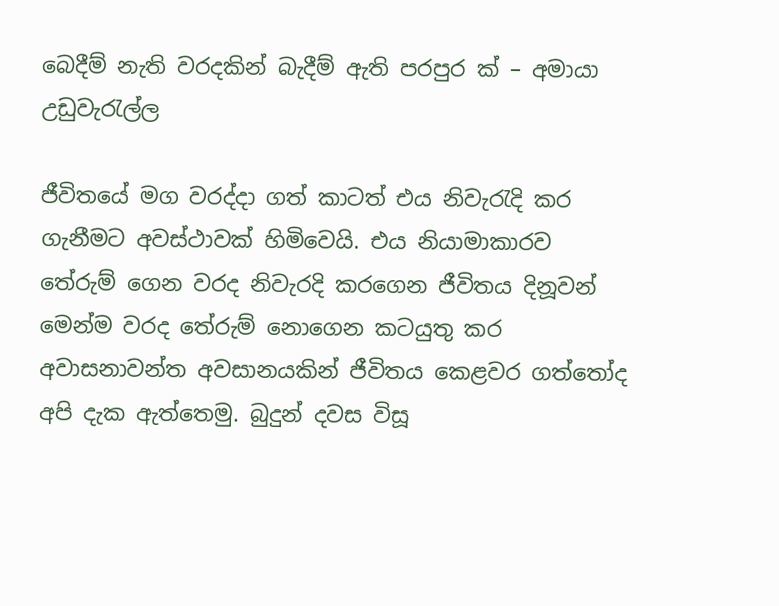බෙදීම් නැති වරදකින් බැදීම් ඇති පරපුර ක් – අමායා උඩුවැරැල්ල

ජීවිතයේ මග වරද්දා ගත් කාටත් එය නිවැරැදි කර ගැනීමට අවස්ථාවක් හිමිවෙයි. එය නියාමාකාරව තේරුම් ගෙන වරද නිවැරදි කරගෙන ජීවිතය දිනූවන් මෙන්ම වරද තේරුම් නොගෙන කටයුතු කර අවාසනාවන්ත අවසානයකින් ජීවිතය කෙළවර ගත්තෝද අපි දැක ඇත්තෙමු. බුදුන් දවස විසූ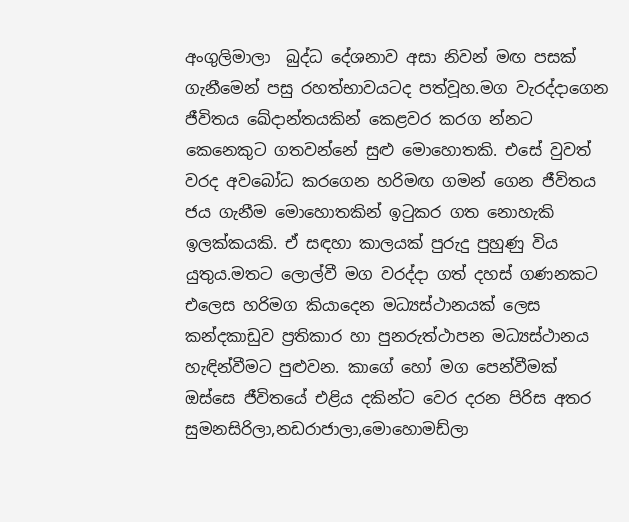අංගුලිමාලා  බුද්ධ දේශනාව අසා නිවන් මඟ පසක් ගැනීමෙන් පසු රහත්භාවයටද පත්වූහ.මග වැරද්දාගෙන ජීවිතය ඛේදාන්තයකින් කෙළවර කරග න්නට කෙනෙකුට ගතවන්නේ සුළු මොහොතකි. එසේ වුවත් වරද අවබෝධ කරගෙන හරිමඟ ගමන් ගෙන ජීවිතය ජය ගැනීම මොහොතකින් ඉටුකර ගත නොහැකි ඉලක්කයකි. ඒ සඳහා කාලයක් පුරුදු පුහුණු විය යුතුය.මතට ලොල්වී මග වරද්දා ගත් දහස් ගණනකට එලෙස හරිමග කියාදෙන මධ්‍යස්ථානයක් ලෙස කන්දකාඩුව ප්‍රතිකාර හා පුනරුත්ථාපන මධ්‍යස්ථානය හැඳින්වීමට පුළුවන. කාගේ හෝ මග පෙන්වීමක් ඔස්සෙ ජීවිතයේ එළිය දකින්ට වෙර දරන පිරිස අතර සුමනසිරිලා,නඩරාජාලා,මොහොමඩ්ලා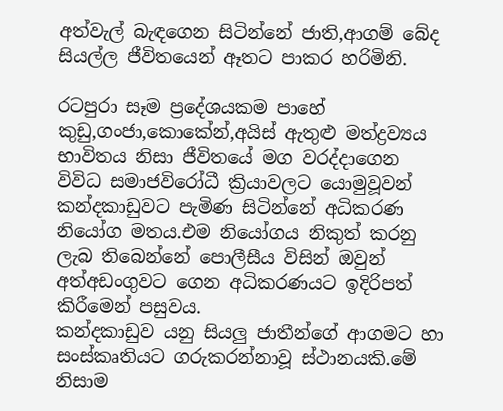අත්වැල් බැඳගෙන සිටින්නේ ජාති,ආගම් බේද සියල්ල ජීවිතයෙන් ඈතට පාකර හරිමිනි.

රටපුරා සෑම ප්‍රදේශයකම පාහේ කුඩු,ගංජා,කොකේන්,අයිස් ඇතුළු මත්ද්‍රව්‍යය භාවිතය නිසා ජීවිතයේ මග වරද්දාගෙන විවිධ සමාජවිරෝධී ක්‍රියාවලට යොමුවූවන් කන්දකාඩුවට පැමිණ සිටින්නේ අධිකරණ නියෝග මතය.එම නියෝගය නිකුත් කරනු ලැබ තිබෙන්නේ පොලීසීය විසින් ඔවුන් අත්අඩංගුවට ගෙන අධිකරණයට ඉදිරිපත් කිරීමෙන් පසුවය.
කන්දකාඩුව යනු සියලු ජාතීන්ගේ ආගමට හා සංස්කෘතියට ගරුකරන්නාවූ ස්ථානයකි.මේ නිසාම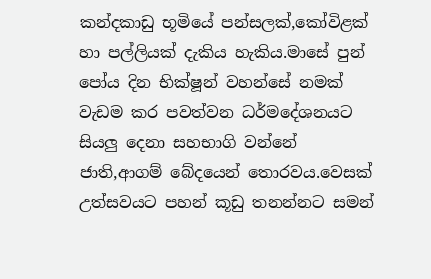කන්දකාඩු භූමියේ පන්සලක්,කෝවිළක් හා පල්ලියක් දැකිය හැකිය.මාසේ පුන් පෝය දින භික්ෂූන් වහන්සේ නමක් වැඩම කර පවත්වන ධර්මදේශනයට සියලු දෙනා සහභාගි වන්නේ ජාති,ආගම් බේදයෙන් තොරවය.වෙසක් උත්සවයට පහන් කූඩු තනන්නට සමන්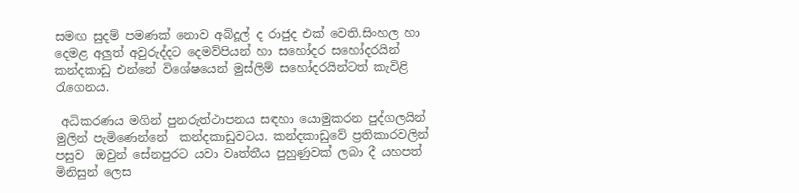සමඟ සුදම් පමණක් නොව අබ්දූල් ද රාජුද එක් වෙති.සිංහල හා දෙමළ අලුත් අවුරුද්දට දෙමව්පියන් හා සහෝදර සහෝදරයින් කන්දකාඩු එන්නේ විශේෂයෙන් මුස්ලිම් සහෝදරයින්ටත් කැවිළි රැගෙනය.

 අධිකරණය මගින් පුනරුත්ථාපනය සඳහා යොමුකරන පුද්ගලයින් මුලින් පැමිණෙන්නේ  කන්දකාඩුවටය. කන්දකාඩුවේ ප්‍රතිකාරවලින් පසුව  ඔවුන් සේනපුරට යවා වෘත්තීය පුහුණුවක් ලබා දී යහපත් මිනිසුන් ලෙස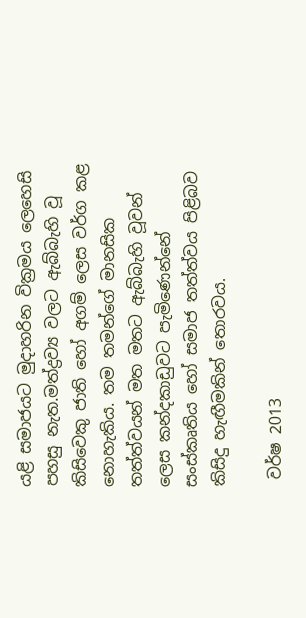යළි සමාජයට මුදාහරින වික්‍රමය ලෙහෙසි පහසු නැත.මත්ද්‍රව්‍ය වලට ඇබ්බැහි වූ කිසිවෙකු ජාති හෝ අගම් ලෙස වර්ග කළ නොහැකිය. තම තමන්ගේ මානසික තත්ත්වයන් මත මතට ඇබ්බැහි වූවන් ලෙස කන්දකාඩුවට පැමිණෙන්නේ  සංස්කෘතිය හෝ සමාජ තත්ත්වය පිළිබව කිසිදු හැඟීමකින් තොරවය.

 වර්ෂ 2013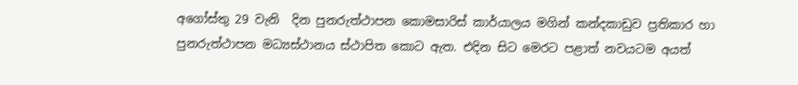අගෝස්තු 29 වැනි  දින පුනරුත්ථාපන කොමසාරිස් කාර්යාලය මගින් කන්දකාඩුව ප්‍රතිකාර හා පුනරුත්ථාපන මධ්‍යස්ථානය ස්ථාපිත කොට ඇත. එදින සිට මෙරට පළාත් නවයටම අයත්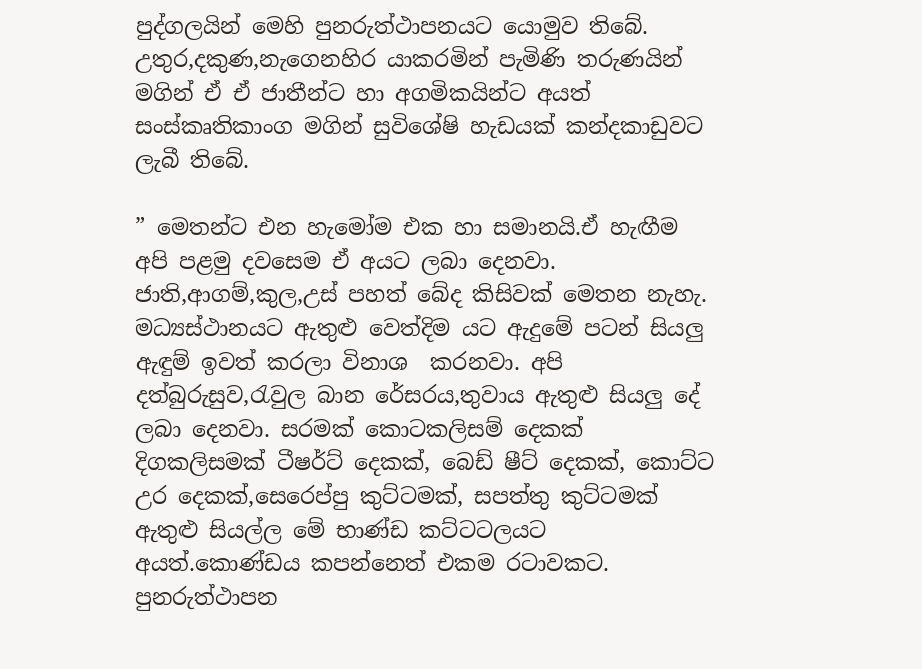පුද්ගලයින් මෙහි පුනරුත්ථාපනයට යොමුව තිබේ. උතුර,දකුණ,නැගෙනහිර යාකරමින් පැමිණි තරුණයින් මගින් ඒ ඒ ජාතීන්ට හා අගමිකයින්ට අයත් සංස්කෘතිකාංග මගින් සුවිශේෂි හැඩයක් කන්දකාඩුවට ලැබී තිබේ.

” මෙතන්ට එන හැමෝම එක හා සමානයි.ඒ හැඟීම අපි පළමු දවසෙම ඒ අයට ලබා දෙනවා. ජාති,ආගම්,කුල,උස් පහත් බේද කිසිවක් මෙතන නැහැ. මධ්‍යස්ථානයට ඇතුළු වෙත්දිම යට ඇදුමේ පටන් සියලු ඇඳුම් ඉවත් කරලා විනාශ  කරනවා. අපි දත්බුරුසුව,රැවුල බාන රේසරය,තුවාය ඇතුළු සියලු දේ ලබා දෙනවා. සරමක් කොටකලිසම් දෙකක් දිගකලිසමක් ටීෂර්ට් දෙකක්, බෙඩ් ෂීට් දෙකක්, කොට්ට උර දෙකක්,සෙරෙප්පු කුට්ටමක්, සපත්තු කුට්ටමක් ඇතුළු සියල්ල මේ භාණ්ඩ කට්ටටලයට අයත්.කොණ්ඩය කපන්නෙත් එකම රටාවකට. පුනරුත්ථාපන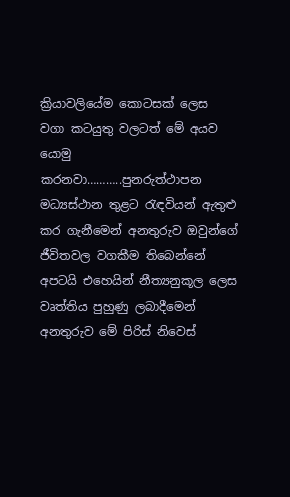ක්‍රියාවලියේම කොටසක් ලෙස වගා කටයුතු වලටත් මේ අයව යොමු කරනවා………..පුනරුත්ථාපන මධ්‍යස්ථාන තුළට රැඳවියන් ඇතුළු කර ගැනීමෙන් අනතුරුව ඔවුන්ගේ ජීවිතවල වගකීම තිබෙන්නේ අපටයි එහෙයින් නීත්‍යනුකූල ලෙස වෘත්තිය පුහුණු ලබාදීමෙන් අනතුරුව මේ පිරිස් නිවෙස්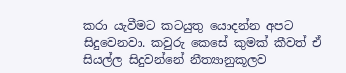කරා යැවීමට කටයුතු යොදන්න අපට සිදුවෙනවා. කවුරු කෙසේ කුමක් කීවත් ඒ සියල්ල සිදුවන්නේ නීත්‍යානුකූලව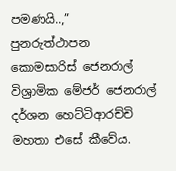පමණයි..,”  පුනරුත්ථාපන කොමසාරිස් ජෙනරාල් විශ්‍රාමික මේජර් ජෙනරාල් දර්ශන හෙට්ටිආරච්චි මහතා එසේ කීවේය.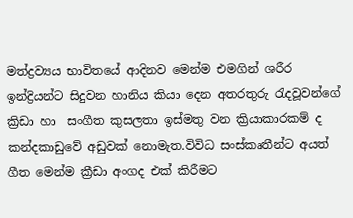මත්ද්‍රව්‍යය භාවිතයේ ආදිනව මෙන්ම එමගින් ශරීර ඉන්ද්‍රියන්ට සිදුවන හානිය කියා දෙන අතරතුරු රැදවූවන්ගේ ක්‍රිඩා හා  සංගීත කුසලතා ඉස්මතු වන ක්‍රියාකාරකම් ද කන්දකාඩුවේ අඩුවක් නොමැත.විවිධ සංස්කෘතීන්ට අයත් ගීත මෙන්ම ක්‍රීඩා අංගද එක් කිරීමට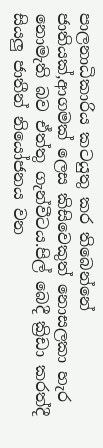පාලනාධිකාරිය කටයුතු කර තිබෙන්නේ ජාතියක්,ආගමක් ලෙස කිසිවෙකුත් නොසලකා හැර නොමැති බව ඒත්තු ගැන්වීටය.පිල් බෙදී ක්‍රිඩා කරත්දී සියලු ජාතීන් නියෝජනය වන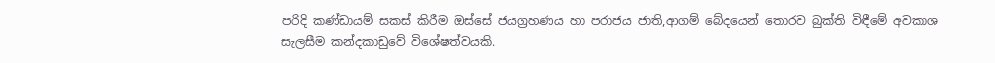පරිදි කණ්ඩායම් සකස් කිරීම ඔස්සේ ජයග්‍රහණය හා පරාජය ජාති,ආගම් බේදයෙන් තොරව බුක්ති විඳීමේ අවකාශ සැලසීම කන්දකාඩුවේ විශේෂත්වයකි.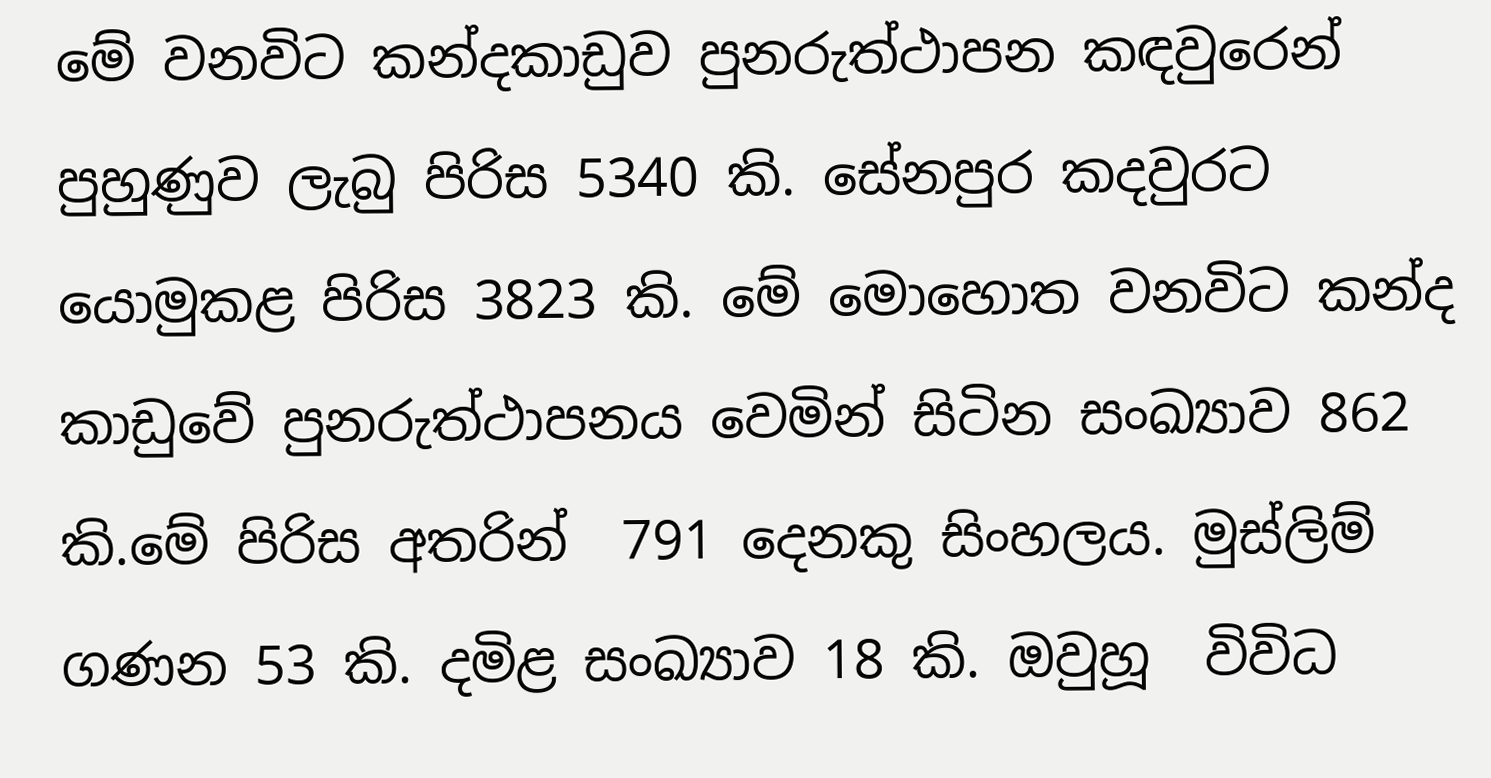මේ වනවිට කන්දකාඩුව පුනරුත්ථාපන කඳවුරෙන් පුහුණුව ලැබු පිරිස 5340 කි. සේනපුර කදවුරට යොමුකළ පිරිස 3823 කි. මේ මොහොත වනවිට කන්ද කාඩුවේ පුනරුත්ථාපනය වෙමින් සිටින සංඛ්‍යාව 862 කි.මේ පිරිස අතරින්  791 දෙනකු සිංහලය. මුස්ලිම් ගණන 53 කි. දමිළ සංඛ්‍යාව 18 කි. ඔවුහූ  විවිධ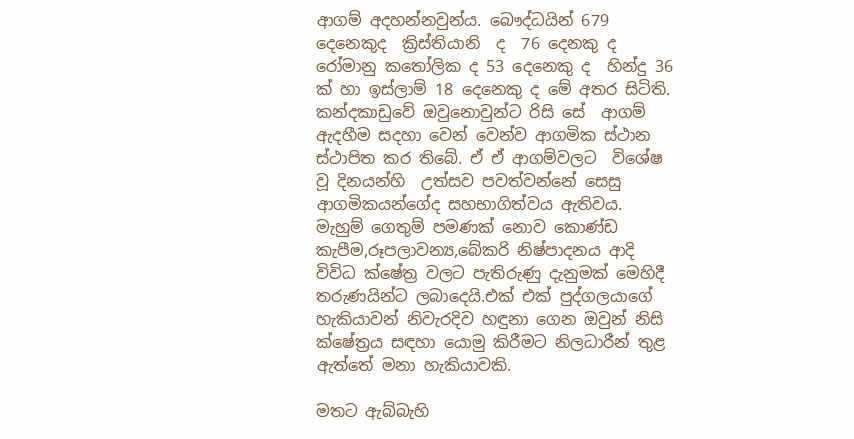ආගම් අදහන්නවුන්ය. බෞද්ධයින් 679 දෙනෙකුද  ක්‍රිස්තියානි  ද  76 දෙනකු ද රෝමානු කතෝලික ද 53 දෙනෙකු ද  හින්දු 36 ක් හා ඉස්ලාම් 18 දෙනෙකු ද මේ අතර සිටිති. කන්දකාඩුවේ ඔවුනොවුන්ට රිසි සේ  ආගම් ඇදහීම සදහා වෙන් වෙන්ව ආගමික ස්ථාන ස්ථාපිත කර තිබේ. ඒ ඒ ආගම්වලට  විශේෂ වූ දිනයන්හි  උත්සව පවත්වන්නේ සෙසු ආගමිකයන්ගේද සහභාගිත්වය ඇතිවය.
මැහුම් ගෙතුම් පමණක් නොව කොණ්ඩ කැපීම,රූපලාවන්‍ය,බේකරි නිෂ්පාදනය ආදි විවිධ ක්ෂේත්‍ර වලට පැතිරුණු දැනුමක් මෙහිදී තරුණයින්ට ලබාදෙයි.එක් එක් පුද්ගලයාගේ හැකියාවන් නිවැරදිව හඳුනා ගෙන ඔවුන් නිසි ක්ෂේත්‍රය සඳහා යොමු කිරීමට නිලධාරීන් තුළ ඇත්තේ මනා හැකියාවකි.

මතට ඇබ්බැහි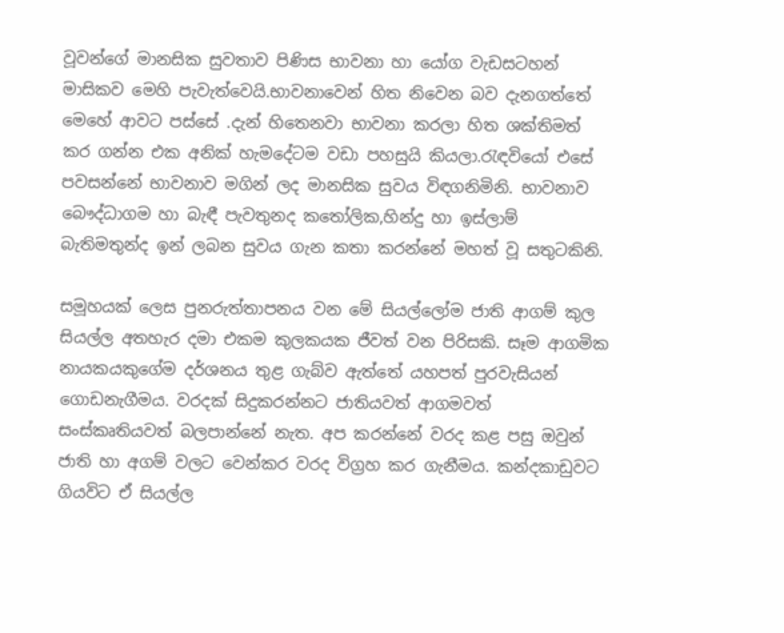වූවන්ගේ මානසික සුවතාව පිණිස භාවනා හා යෝග වැඩසටහන් මාසිකව මෙහි පැවැත්වෙයි.භාවනාවෙන් හිත නිවෙන බව දැනගත්තේ මෙහේ ආවට පස්සේ .දැන් හිතෙනවා භාවනා කරලා හිත ශක්තිමත් කර ගන්න එක අනික් හැමදේටම වඩා පහසුයි කියලා.රැඳවියෝ එසේ පවසන්නේ භාවනාව මගින් ලද මානසික සුවය විඳගනිමිනි. භාවනාව බෞද්ධාගම හා බැඳී පැවතුනද කතෝලික,හින්දු හා ඉස්ලාම් බැතිමතුන්ද ඉන් ලබන සුවය ගැන කතා කරන්නේ මහත් වූ සතුටකිනි.

සමූහයක් ලෙස පුනරුත්තාපනය වන මේ සියල්ලෝම ජාති ආගම් කුල සියල්ල අතහැර දමා එකම කුලකයක ජීවත් වන පිරිසකි. සෑම ආගමික නායකයකුගේම දර්ශනය තුළ ගැබ්ව ඇත්තේ යහපත් පුරවැසියන් ගොඩනැගීමය. වරදක් සිදුකරන්නට ජාතියවත් ආගමවත් සංස්කෘතියවත් බලපාන්නේ නැත. අප කරන්නේ වරද කළ පසු ඔවුන් ජාති හා අගම් වලට වෙන්කර වරද විග්‍රහ කර ගැනීමය. කන්දකාඩුවට ගියවිට ඒ සියල්ල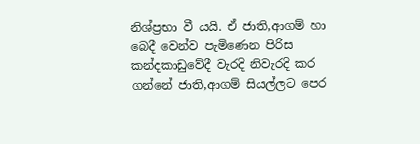නිශ්ප්‍රභා වී යයි. ඒ ජාති,ආගම් හා බෙදී වෙන්ව පැමිණෙන පිරිස කන්දකාඩුවේදී වැරදි නිවැරදි කර ගන්නේ ජාති,ආගම් සියල්ලට පෙර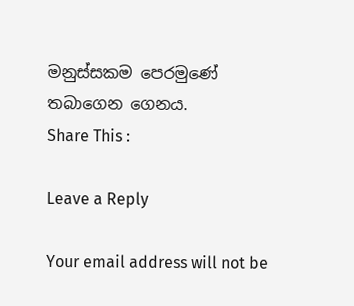මනුස්සකම පෙරමුණේ තබාගෙන ගෙනය.
Share This :

Leave a Reply

Your email address will not be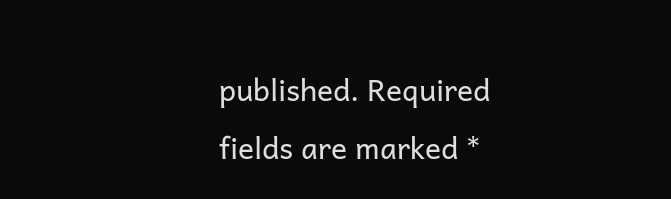published. Required fields are marked *